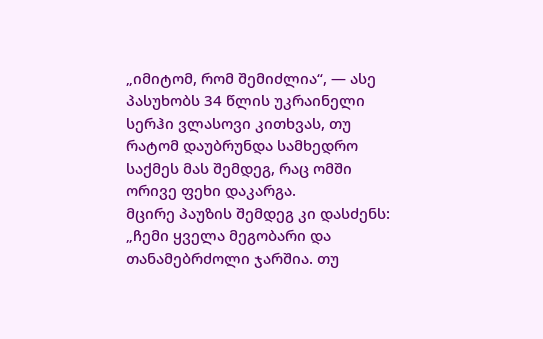„იმიტომ, რომ შემიძლია“, — ასე პასუხობს 34 წლის უკრაინელი სერჰი ვლასოვი კითხვას, თუ რატომ დაუბრუნდა სამხედრო საქმეს მას შემდეგ, რაც ომში ორივე ფეხი დაკარგა.
მცირე პაუზის შემდეგ კი დასძენს: „ჩემი ყველა მეგობარი და თანამებრძოლი ჯარშია. თუ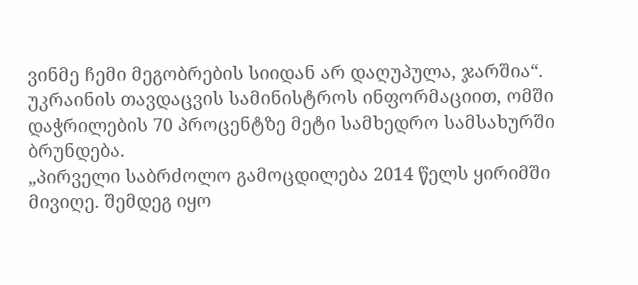ვინმე ჩემი მეგობრების სიიდან არ დაღუპულა, ჯარშია“.
უკრაინის თავდაცვის სამინისტროს ინფორმაციით, ომში დაჭრილების 70 პროცენტზე მეტი სამხედრო სამსახურში ბრუნდება.
„პირველი საბრძოლო გამოცდილება 2014 წელს ყირიმში მივიღე. შემდეგ იყო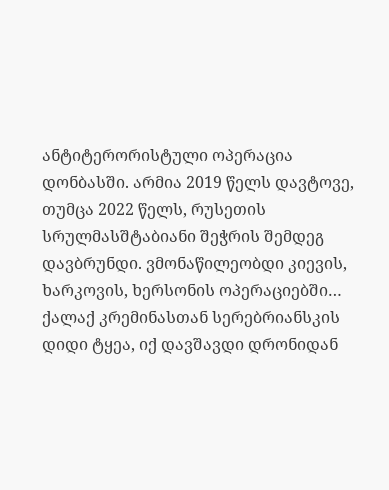ანტიტერორისტული ოპერაცია დონბასში. არმია 2019 წელს დავტოვე, თუმცა 2022 წელს, რუსეთის სრულმასშტაბიანი შეჭრის შემდეგ დავბრუნდი. ვმონაწილეობდი კიევის, ხარკოვის, ხერსონის ოპერაციებში… ქალაქ კრემინასთან სერებრიანსკის დიდი ტყეა, იქ დავშავდი დრონიდან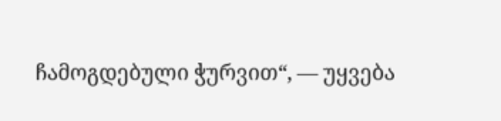ჩამოგდებული ჭურვით“, — უყვება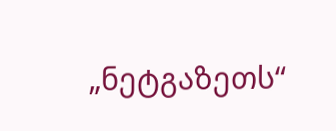„ნეტგაზეთს“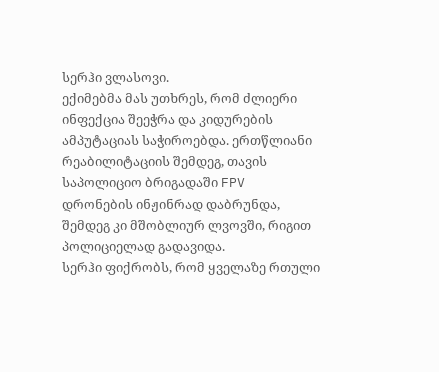სერჰი ვლასოვი.
ექიმებმა მას უთხრეს, რომ ძლიერი ინფექცია შეეჭრა და კიდურების ამპუტაციას საჭიროებდა. ერთწლიანი რეაბილიტაციის შემდეგ, თავის საპოლიციო ბრიგადაში FPV დრონების ინჟინრად დაბრუნდა, შემდეგ კი მშობლიურ ლვოვში, რიგით პოლიციელად გადავიდა.
სერჰი ფიქრობს, რომ ყველაზე რთული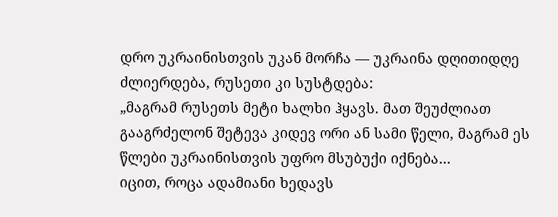დრო უკრაინისთვის უკან მორჩა — უკრაინა დღითიდღე ძლიერდება, რუსეთი კი სუსტდება:
„მაგრამ რუსეთს მეტი ხალხი ჰყავს. მათ შეუძლიათ გააგრძელონ შეტევა კიდევ ორი ან სამი წელი, მაგრამ ეს წლები უკრაინისთვის უფრო მსუბუქი იქნება…
იცით, როცა ადამიანი ხედავს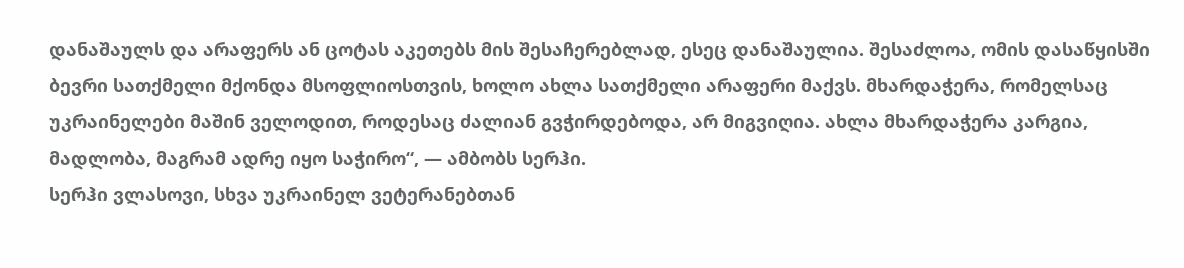დანაშაულს და არაფერს ან ცოტას აკეთებს მის შესაჩერებლად, ესეც დანაშაულია. შესაძლოა, ომის დასაწყისში ბევრი სათქმელი მქონდა მსოფლიოსთვის, ხოლო ახლა სათქმელი არაფერი მაქვს. მხარდაჭერა, რომელსაც უკრაინელები მაშინ ველოდით, როდესაც ძალიან გვჭირდებოდა, არ მიგვიღია. ახლა მხარდაჭერა კარგია, მადლობა, მაგრამ ადრე იყო საჭირო“, — ამბობს სერჰი.
სერჰი ვლასოვი, სხვა უკრაინელ ვეტერანებთან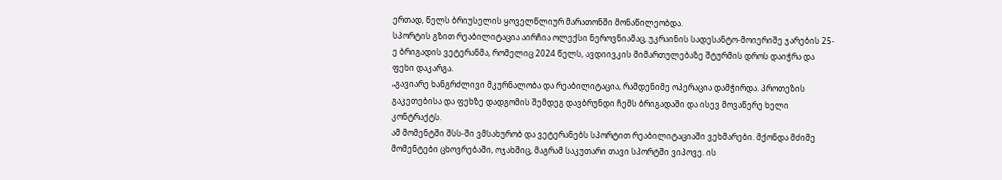ერთად, წელს ბრიუსელის ყოველწლიურ მარათონში მონაწილეობდა.
სპორტის გზით რეაბილიტაცია აირჩია ოლექსი ნეროვნიამაც, უკრაინის სადესანტო-მოიერიშე ჯარების 25-ე ბრიგადის ვეტერანმა, რომელიც 2024 წელს, ავდიივკის მიმართულებაზე შტურმის დროს დაიჭრა და ფეხი დაკარგა.
„გავიარე ხანგრძლივი მკურნალობა და რეაბილიტაცია, რამდენიმე ოპერაცია დამჭირდა. პროთეზის გაკეთებისა და ფეხზე დადგომის შემდეგ დავბრუნდი ჩემს ბრიგადაში და ისევ მოვაწერე ხელი კონტრაქტს.
ამ მომენტში შსს-ში ვმსახურობ და ვეტერანებს სპორტით რეაბილიტაციაში ვეხმარები. მქონდა მძიმე მომენტები ცხოვრებაში, ოჯახშიც, მაგრამ საკუთარი თავი სპორტში ვიპოვე. ის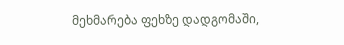მეხმარება ფეხზე დადგომაში,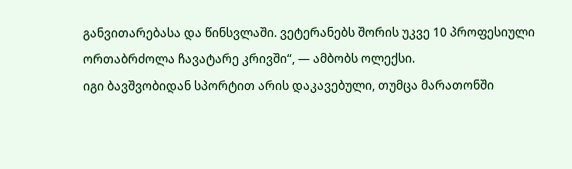განვითარებასა და წინსვლაში. ვეტერანებს შორის უკვე 10 პროფესიული ორთაბრძოლა ჩავატარე კრივში“, — ამბობს ოლექსი.
იგი ბავშვობიდან სპორტით არის დაკავებული, თუმცა მარათონში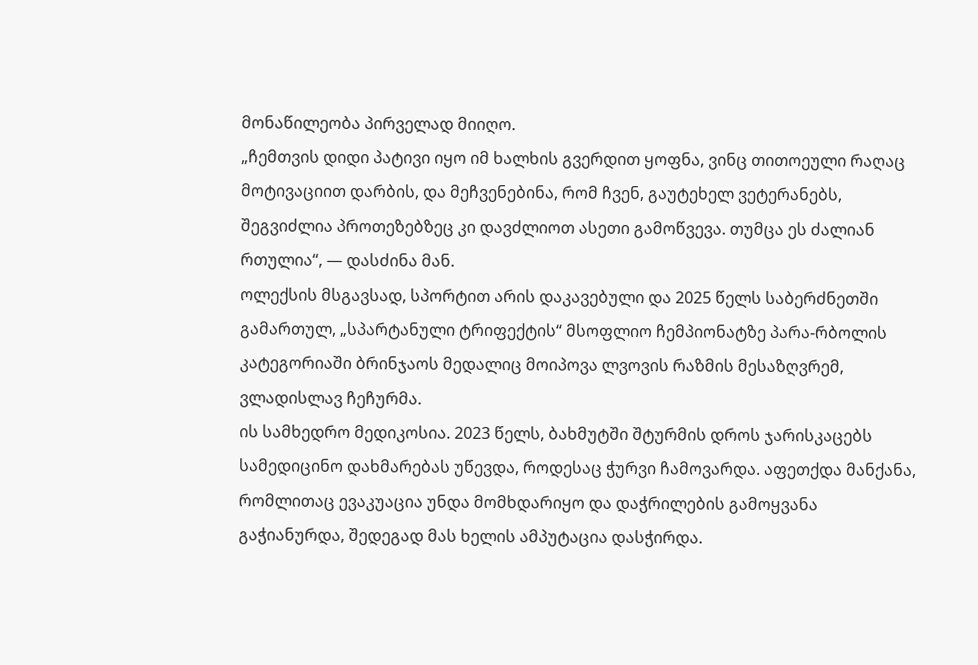მონაწილეობა პირველად მიიღო.
„ჩემთვის დიდი პატივი იყო იმ ხალხის გვერდით ყოფნა, ვინც თითოეული რაღაც მოტივაციით დარბის, და მეჩვენებინა, რომ ჩვენ, გაუტეხელ ვეტერანებს, შეგვიძლია პროთეზებზეც კი დავძლიოთ ასეთი გამოწვევა. თუმცა ეს ძალიან რთულია“, — დასძინა მან.
ოლექსის მსგავსად, სპორტით არის დაკავებული და 2025 წელს საბერძნეთში გამართულ, „სპარტანული ტრიფექტის“ მსოფლიო ჩემპიონატზე პარა-რბოლის კატეგორიაში ბრინჯაოს მედალიც მოიპოვა ლვოვის რაზმის მესაზღვრემ, ვლადისლავ ჩეჩურმა.
ის სამხედრო მედიკოსია. 2023 წელს, ბახმუტში შტურმის დროს ჯარისკაცებს სამედიცინო დახმარებას უწევდა, როდესაც ჭურვი ჩამოვარდა. აფეთქდა მანქანა, რომლითაც ევაკუაცია უნდა მომხდარიყო და დაჭრილების გამოყვანა გაჭიანურდა, შედეგად მას ხელის ამპუტაცია დასჭირდა.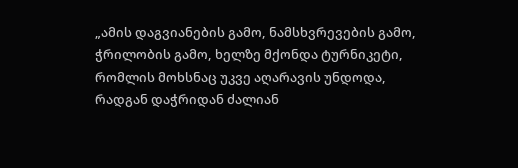„ამის დაგვიანების გამო, ნამსხვრევების გამო, ჭრილობის გამო, ხელზე მქონდა ტურნიკეტი, რომლის მოხსნაც უკვე აღარავის უნდოდა, რადგან დაჭრიდან ძალიან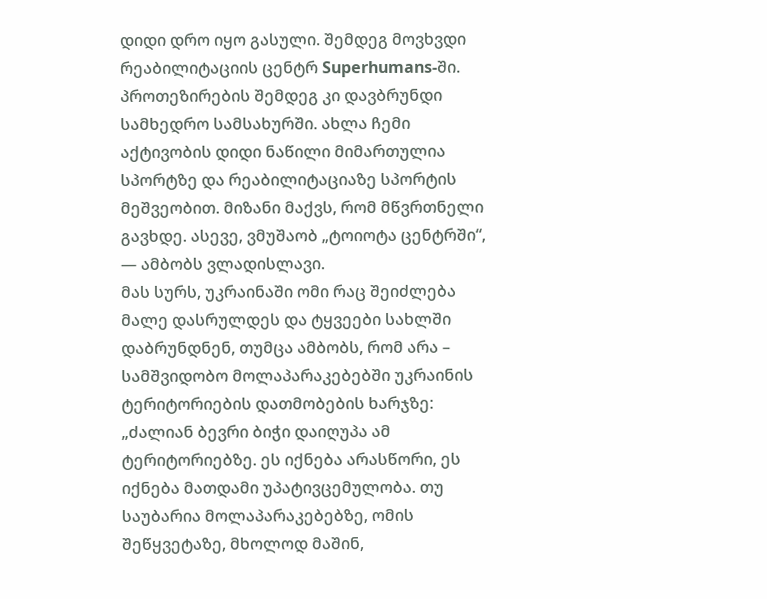დიდი დრო იყო გასული. შემდეგ მოვხვდი რეაბილიტაციის ცენტრ Superhumans-ში. პროთეზირების შემდეგ კი დავბრუნდი სამხედრო სამსახურში. ახლა ჩემი აქტივობის დიდი ნაწილი მიმართულია სპორტზე და რეაბილიტაციაზე სპორტის მეშვეობით. მიზანი მაქვს, რომ მწვრთნელი გავხდე. ასევე, ვმუშაობ „ტოიოტა ცენტრში“, — ამბობს ვლადისლავი.
მას სურს, უკრაინაში ომი რაც შეიძლება მალე დასრულდეს და ტყვეები სახლში დაბრუნდნენ, თუმცა ამბობს, რომ არა – სამშვიდობო მოლაპარაკებებში უკრაინის ტერიტორიების დათმობების ხარჯზე:
„ძალიან ბევრი ბიჭი დაიღუპა ამ ტერიტორიებზე. ეს იქნება არასწორი, ეს იქნება მათდამი უპატივცემულობა. თუ საუბარია მოლაპარაკებებზე, ომის შეწყვეტაზე, მხოლოდ მაშინ,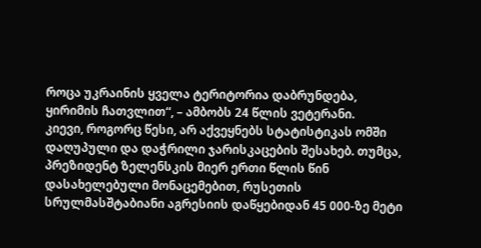როცა უკრაინის ყველა ტერიტორია დაბრუნდება, ყირიმის ჩათვლით“, – ამბობს 24 წლის ვეტერანი.
კიევი, როგორც წესი, არ აქვეყნებს სტატისტიკას ომში დაღუპული და დაჭრილი ჯარისკაცების შესახებ. თუმცა, პრეზიდენტ ზელენსკის მიერ ერთი წლის წინ დასახელებული მონაცემებით, რუსეთის სრულმასშტაბიანი აგრესიის დაწყებიდან 45 000-ზე მეტი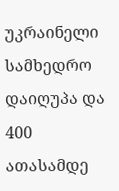უკრაინელი სამხედრო დაიღუპა და 400 ათასამდე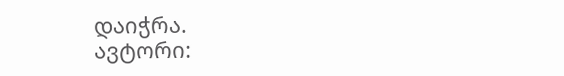დაიჭრა.
ავტორი: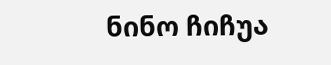ნინო ჩიჩუა